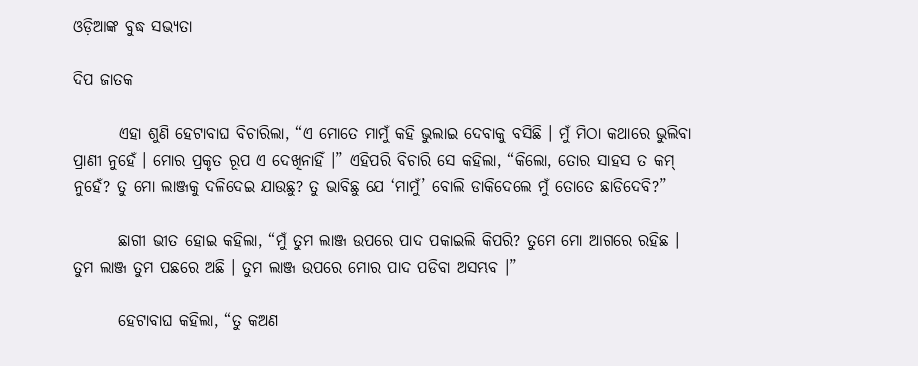ଓଡ଼ିଆଙ୍କ ବୁଦ୍ଧ ସଭ୍ୟତା

ଦିପ ଜାତକ

       ଏହା ଶୁଣି ହେଟାବାଘ ବିଚାରିଲା, “ଏ ମୋତେ ମାମୁଁ କହି ଭୁଲାଇ ଦେବାକୁ ବସିଛି । ମୁଁ ମିଠା କଥାରେ ଭୁଲିବା ପ୍ରାଣୀ ନୁହେଁ । ମୋର ପ୍ରକୃତ ରୂପ ଏ ଦେଖିନାହିଁ ।” ଏହିପରି ବିଚାରି ସେ କହିଲା, “କିଲୋ, ତୋର ସାହସ ତ କମ୍ ନୁହେଁ? ତୁ ମୋ ଲାଞ୍ଜକୁ ଦଳିଦେଇ ଯାଉଛୁ? ତୁ ଭାବିଛୁ ଯେ ‘ମାମୁଁ’ ବୋଲି ଡାକିଦେଲେ ମୁଁ ତୋତେ ଛାଡିଦେବି?”

       ଛାଗୀ ଭୀତ ହୋଇ କହିଲା, “ମୁଁ ତୁମ ଲାଞ୍ଜ ଉପରେ ପାଦ ପକାଇଲି କିପରି? ତୁମେ ମୋ ଆଗରେ ରହିଛ । ତୁମ ଲାଞ୍ଜ ତୁମ ପଛରେ ଅଛି । ତୁମ ଲାଞ୍ଜ ଉପରେ ମୋର ପାଦ ପଡିବା ଅସମ୍ଭବ ।”

       ହେଟାବାଘ କହିଲା, “ତୁ କଅଣ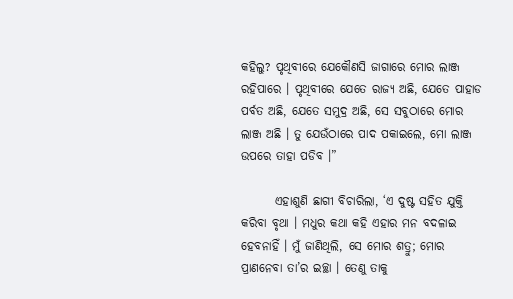କହିଲୁ? ପୃଥିବୀରେ ଯେକୌଣସି ଜାଗାରେ ମୋର ଲାଞ୍ଜ ରହିପାରେ । ପୃଥିବୀରେ ଯେତେ ରାଜ୍ୟ ଅଛି, ଯେତେ ପାହାଡ ପର୍ବତ ଅଛି, ଯେତେ ସମୁଦ୍ର ଅଛି, ସେ ସବୁଠାରେ ମୋର ଲାଞ୍ଜ ଅଛି । ତୁ ଯେଉଁଠାରେ ପାଦ ପକାଇଲେ, ମୋ ଲାଞ୍ଜ ଉପରେ ତାହା ପଡିବ ।”

       ଏହାଶୁଣି ଛାଗୀ ବିଚାରିଲା, ‘ଏ ଦୁଷ୍ଟ ସହିତ ଯୁକ୍ତି କରିବା ବୃଥା । ମଧୁର କଥା କହି ଏହାର ମନ ବଦଳାଇ ହେବନାହିଁ । ମୁଁ ଜାଣିଥିଲି, ସେ ମୋର ଶତ୍ରୁ; ମୋର ପ୍ରାଣନେବା ତା’ର ଇଚ୍ଛା । ତେଣୁ ତାକୁ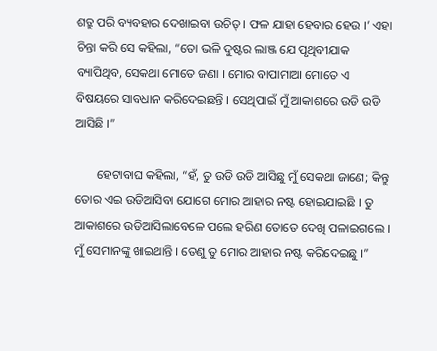ଶତ୍ରୁ ପରି ବ୍ୟବହାର ଦେଖାଇବା ଉଚିତ୍ । ଫଳ ଯାହା ହେବାର ହେଉ ।’ ଏହା ଚିନ୍ତା କରି ସେ କହିଲା, “ତୋ ଭଳି ଦୁଷ୍ଟର ଲାଞ୍ଜ ଯେ ପୃଥିବୀଯାକ ବ୍ୟାପିଥିବ, ସେକଥା ମୋତେ ଜଣା । ମୋର ବାପାମାଆ ମୋତେ ଏ ବିଷୟରେ ସାବଧାନ କରିଦେଇଛନ୍ତି । ସେଥିପାଇଁ ମୁଁ ଆକାଶରେ ଉଡି ଉଡି ଆସିଛି ।”

       ହେଟାବାଘ କହିଲା, “ହଁ, ତୁ ଉଡି ଉଡି ଆସିଛୁ ମୁଁ ସେକଥା ଜାଣେ; କିନ୍ତୁ ତୋର ଏଇ ଉଡିଆସିବା ଯୋଗେ ମୋର ଆହାର ନଷ୍ଟ ହୋଇଯାଇଛି । ତୁ ଆକାଶରେ ଉଡିଆସିଲାବେଳେ ପଲେ ହରିଣ ତୋତେ ଦେଖି ପଳାଇଗଲେ । ମୁଁ ସେମାନଙ୍କୁ ଖାଇଥାନ୍ତି । ତେଣୁ ତୁ ମୋର ଆହାର ନଷ୍ଟ କରିଦେଇଛୁ ।”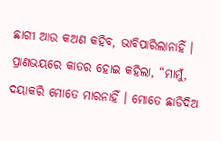ଛାଗୀ ଆଉ କଅଣ କହିବ, ଭାବିପାରିଲାନାହିଁ । ପ୍ରାଣଭୟରେ କାତର ହୋଇ କହିଲା, “ମାମୁଁ, ଦୟାକରି ମୋତେ ମାରନାହିଁ । ମୋତେ ଛାଡିଦିଅ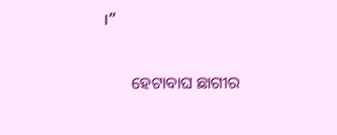।”

       ହେଟାବାଘ ଛାଗୀର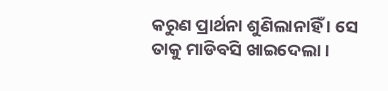କରୁଣ ପ୍ରାର୍ଥନା ଶୁଣିଲାନାହିଁ । ସେ ତାକୁ ମାଡିବସି ଖାଇଦେଲା ।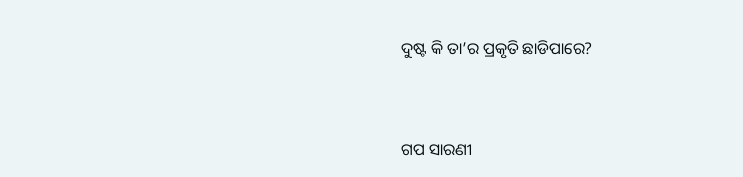ଦୁଷ୍ଟ କି ତା’ର ପ୍ରକୃତି ଛାଡିପାରେ?


ଗପ ସାରଣୀ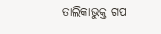ତାଲିକାଭୁକ୍ତ ଗପ